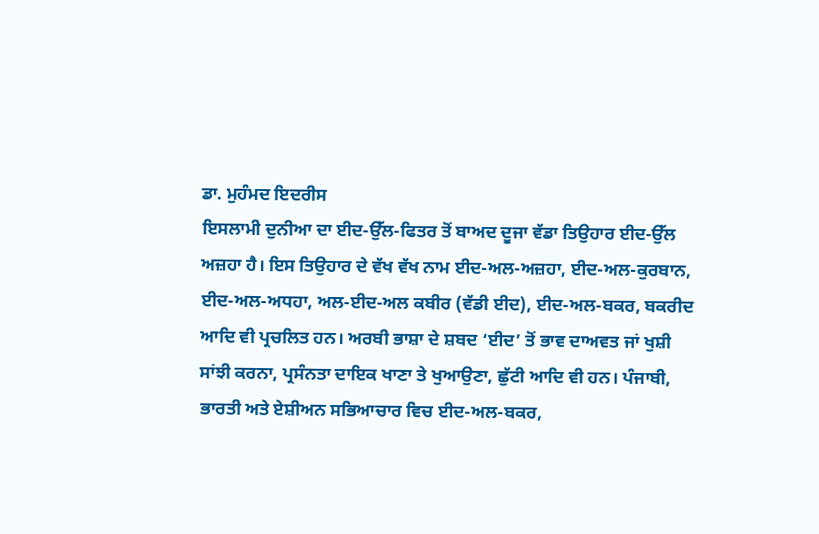ਡਾ. ਮੁਹੰਮਦ ਇਦਰੀਸ
ਇਸਲਾਮੀ ਦੁਨੀਆ ਦਾ ਈਦ-ਉੱਲ-ਫਿਤਰ ਤੋਂ ਬਾਅਦ ਦੂਜਾ ਵੱਡਾ ਤਿਉਹਾਰ ਈਦ-ਉੱਲ ਅਜ਼ਹਾ ਹੈ। ਇਸ ਤਿਉਹਾਰ ਦੇ ਵੱਖ ਵੱਖ ਨਾਮ ਈਦ-ਅਲ-ਅਜ਼ਹਾ, ਈਦ-ਅਲ-ਕੁਰਬਾਨ, ਈਦ-ਅਲ-ਅਧਹਾ, ਅਲ-ਈਦ-ਅਲ ਕਬੀਰ (ਵੱਡੀ ਈਦ), ਈਦ-ਅਲ-ਬਕਰ, ਬਕਰੀਦ ਆਦਿ ਵੀ ਪ੍ਰਚਲਿਤ ਹਨ। ਅਰਬੀ ਭਾਸ਼ਾ ਦੇ ਸ਼ਬਦ ‘ਈਦ’ ਤੋਂ ਭਾਵ ਦਾਅਵਤ ਜਾਂ ਖੁਸ਼ੀ ਸਾਂਝੀ ਕਰਨਾ, ਪ੍ਰਸੰਨਤਾ ਦਾਇਕ ਖਾਣਾ ਤੇ ਖੁਆਉਣਾ, ਛੁੱਟੀ ਆਦਿ ਵੀ ਹਨ। ਪੰਜਾਬੀ, ਭਾਰਤੀ ਅਤੇ ਏਸ਼ੀਅਨ ਸਭਿਆਚਾਰ ਵਿਚ ਈਦ-ਅਲ-ਬਕਰ,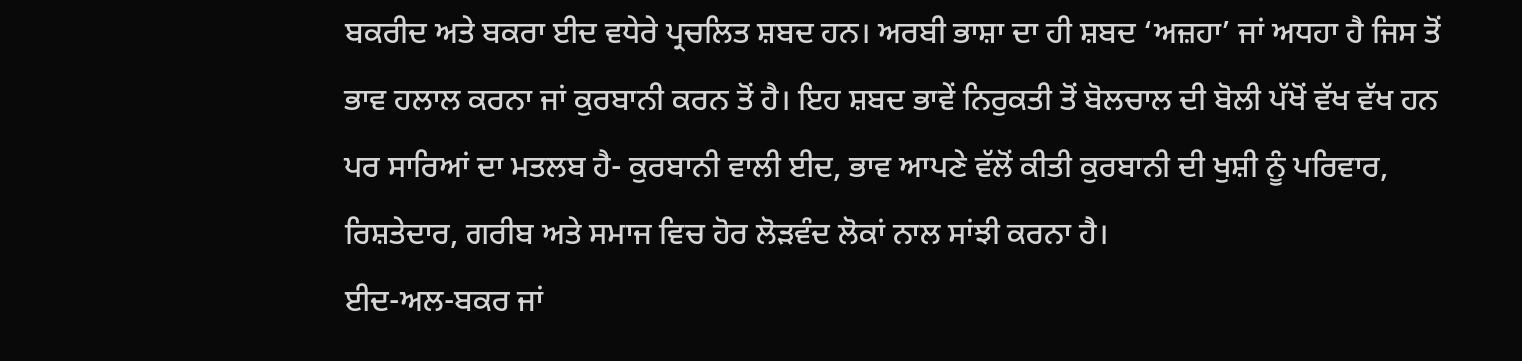ਬਕਰੀਦ ਅਤੇ ਬਕਰਾ ਈਦ ਵਧੇਰੇ ਪ੍ਰਚਲਿਤ ਸ਼ਬਦ ਹਨ। ਅਰਬੀ ਭਾਸ਼ਾ ਦਾ ਹੀ ਸ਼ਬਦ ‘ਅਜ਼ਹਾ’ ਜਾਂ ਅਧਹਾ ਹੈ ਜਿਸ ਤੋਂ ਭਾਵ ਹਲਾਲ ਕਰਨਾ ਜਾਂ ਕੁਰਬਾਨੀ ਕਰਨ ਤੋਂ ਹੈ। ਇਹ ਸ਼ਬਦ ਭਾਵੇਂ ਨਿਰੁਕਤੀ ਤੋਂ ਬੋਲਚਾਲ ਦੀ ਬੋਲੀ ਪੱਖੋਂ ਵੱਖ ਵੱਖ ਹਨ ਪਰ ਸਾਰਿਆਂ ਦਾ ਮਤਲਬ ਹੈ- ਕੁਰਬਾਨੀ ਵਾਲੀ ਈਦ, ਭਾਵ ਆਪਣੇ ਵੱਲੋਂ ਕੀਤੀ ਕੁਰਬਾਨੀ ਦੀ ਖੁਸ਼ੀ ਨੂੰ ਪਰਿਵਾਰ, ਰਿਸ਼ਤੇਦਾਰ, ਗਰੀਬ ਅਤੇ ਸਮਾਜ ਵਿਚ ਹੋਰ ਲੋੜਵੰਦ ਲੋਕਾਂ ਨਾਲ ਸਾਂਝੀ ਕਰਨਾ ਹੈ।
ਈਦ-ਅਲ-ਬਕਰ ਜਾਂ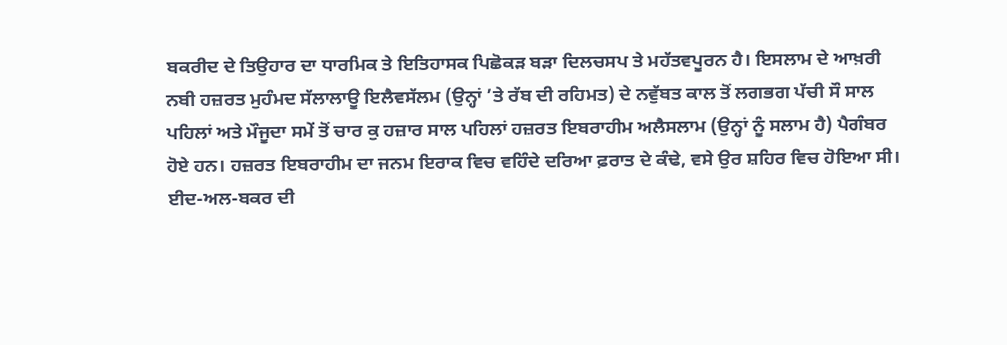ਬਕਰੀਦ ਦੇ ਤਿਉਹਾਰ ਦਾ ਧਾਰਮਿਕ ਤੇ ਇਤਿਹਾਸਕ ਪਿਛੋਕੜ ਬੜਾ ਦਿਲਚਸਪ ਤੇ ਮਹੱਤਵਪੂਰਨ ਹੈ। ਇਸਲਾਮ ਦੇ ਆਖ਼ਰੀ ਨਬੀ ਹਜ਼ਰਤ ਮੁਹੰਮਦ ਸੱਲਾਲਾਊ ਇਲੈਵਸੱਲਮ (ਉਨ੍ਹਾਂ ’ਤੇ ਰੱਬ ਦੀ ਰਹਿਮਤ) ਦੇ ਨਵੁੱਬਤ ਕਾਲ ਤੋਂ ਲਗਭਗ ਪੱਚੀ ਸੌ ਸਾਲ ਪਹਿਲਾਂ ਅਤੇ ਮੌਜੂਦਾ ਸਮੇਂ ਤੋਂ ਚਾਰ ਕੁ ਹਜ਼ਾਰ ਸਾਲ ਪਹਿਲਾਂ ਹਜ਼ਰਤ ਇਬਰਾਹੀਮ ਅਲੈਸਲਾਮ (ਉਨ੍ਹਾਂ ਨੂੰ ਸਲਾਮ ਹੈ) ਪੈਗੰਬਰ ਹੋਏ ਹਨ। ਹਜ਼ਰਤ ਇਬਰਾਹੀਮ ਦਾ ਜਨਮ ਇਰਾਕ ਵਿਚ ਵਹਿੰਦੇ ਦਰਿਆ ਫ਼ਰਾਤ ਦੇ ਕੰਢੇ, ਵਸੇ ਉਰ ਸ਼ਹਿਰ ਵਿਚ ਹੋਇਆ ਸੀ।
ਈਦ-ਅਲ-ਬਕਰ ਦੀ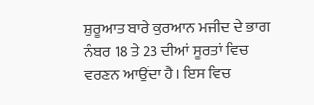ਸ਼ੁਰੂਆਤ ਬਾਰੇ ਕੁਰਆਨ ਮਜੀਦ ਦੇ ਭਾਗ ਨੰਬਰ 18 ਤੇ 23 ਦੀਆਂ ਸੂਰਤਾਂ ਵਿਚ ਵਰਣਨ ਆਉਂਦਾ ਹੈ। ਇਸ ਵਿਚ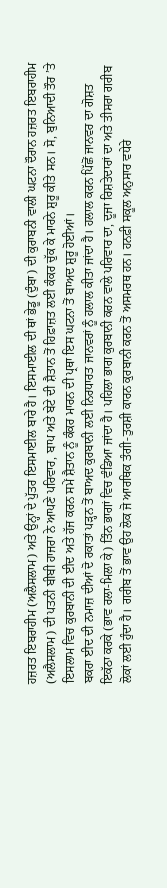ਹਜ਼ਰਤ ਇਬਰਾਹੀਮ (ਅਲੈਸਲਾਮ) ਅਤੇ ਉਨ੍ਹਾਂ ਦੇ ਪੁੱਤਰ ਇਸਮਾਈਲ ਬਾਰੇ ਹੈ। ਇਸਮਾਈਲ ਦੀ ਥਾਂ ਭੇਡੂ (ਦੁੰਬਾ) ਦੀ ਕੁਰਾਬਨੀ ਵਾਲੀ ਘਟਨਾ ਦੌਰਾਨ ਹਜ਼ਰਤ ਇਬਰਾਹੀਮ (ਅਲੈਸਲਾਮ) ਦੀ ਪਤਨੀ ਬੀਬੀ ਹਾਜਰਾ ਨੇ ਆਪਣੇ ਪਰਿਵਾਰ, ਬਾਪ ਅਤੇ ਬੇਟੇ ਦੀ ਸ਼ੈਤਾਨ ਤੋਂ ਹਿਫ਼ਾਜ਼ਤ ਲਈ ਕੰਕਰ ਚੁੱਕ ਕੇ ਮਾਰਨੇ ਸ਼ੁਰੂ ਕੀਤੇ ਸਨ। ਸੋ, ਬੁਨਿਆਦੀ ਤੌਰ ’ਤੇ ਇਸਲਾਮ ਵਿਚ ਕੁਰਬਾਨੀ ਦੀ ਈਦ ਅਤੇ ਹੱਜ ਕਰਨ ਸਮੇਂ ਸ਼ੈਤਾਨ ਨੂੰ ਕੰਕਰ ਮਾਰਨ ਦੀ ਪ੍ਰਥਾ ਇਸ ਘਟਨਾ ਤੋਂ ਬਾਅਦ ਸ਼ੁਰੂ ਹੋਈਆਂ।
ਬਕਰਾ ਈਦ ਦੀ ਨਮਾਜ਼ ਦੀਆਂ ਦੋ ਰਕਾਤਾਂ ਪੜ੍ਹਨ ਤੋਂ ਬਾਅਦ ਕੁਰਬਾਨੀ ਲਈ ਨਿਰਧਾਰਤ ਜਾਨਵਰਾਂ ਨੂੰ ਹਲਾਲ ਕੀਤਾ ਜਾਂਦਾ ਹੈ। ਹਲਾਲ ਕਰਨ ਪਿੱਛੋਂ ਜਾਨਵਰ ਦਾ ਗੋਸ਼ਤ ਇਕੱਠਾ ਕਰਕੇ (ਭਾਵ ਰਲਾ-ਮਿਲਾ ਕੇ) ਤਿੰਨ ਭਾਗਾਂ ਵਿਚ ਵੰਡਿਆ ਜਾਂਦਾ ਹੈ। ਪਹਿਲਾ ਭਾਗ ਕੁਰਬਾਨੀ ਕਰਨ ਵਾਲੇ ਪਰਿਵਾਰ ਦਾ, ਦੂਜਾ ਰਿਸ਼ਤੇਦਾਰਾਂ ਦਾ ਅਤੇ ਤੀਸਰਾ ਗਰੀਬ ਲੋਕਾਂ ਲਈ ਹੁੰਦਾ ਹੈ। ਗਰੀਬ ਤੋਂ ਭਾਵ ਉਹ ਲੋਕ ਜੋ ਆਰਥਿਕ ਤੰਗੀ-ਤੁਰਸ਼ੀ ਕਾਰਨ ਕੁਰਬਾਨੀ ਕਰਨ ਤੋਂ ਅਸਮਰਥ ਹਨ। ਹਨਫ਼ੀ ਸਕੂਲ ਅਨੁਸਾਰ ਵਧੇਰੇ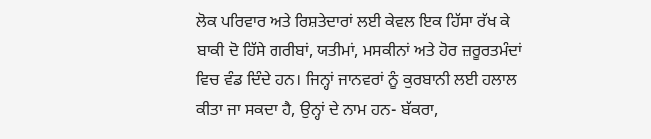ਲੋਕ ਪਰਿਵਾਰ ਅਤੇ ਰਿਸ਼ਤੇਦਾਰਾਂ ਲਈ ਕੇਵਲ ਇਕ ਹਿੱਸਾ ਰੱਖ ਕੇ ਬਾਕੀ ਦੋ ਹਿੱਸੇ ਗਰੀਬਾਂ, ਯਤੀਮਾਂ, ਮਸਕੀਨਾਂ ਅਤੇ ਹੋਰ ਜ਼ਰੂਰਤਮੰਦਾਂ ਵਿਚ ਵੰਡ ਦਿੰਦੇ ਹਨ। ਜਿਨ੍ਹਾਂ ਜਾਨਵਰਾਂ ਨੂੰ ਕੁਰਬਾਨੀ ਲਈ ਹਲਾਲ ਕੀਤਾ ਜਾ ਸਕਦਾ ਹੈ, ਉਨ੍ਹਾਂ ਦੇ ਨਾਮ ਹਨ- ਬੱਕਰਾ,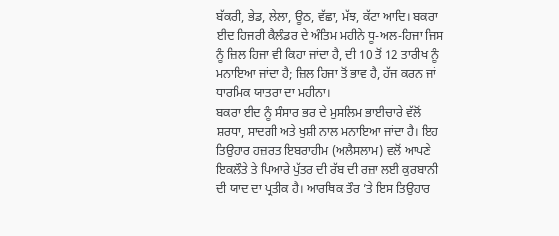ਬੱਕਰੀ, ਭੇਡ, ਲੇਲਾ, ਊਠ, ਵੱਛਾ, ਮੱਝ, ਕੱਟਾ ਆਦਿ। ਬਕਰਾ ਈਦ ਹਿਜਰੀ ਕੈਲੰਡਰ ਦੇ ਅੰਤਿਮ ਮਹੀਨੇ ਧੂ-ਅਲ-ਹਿਜਾ ਜਿਸ ਨੂੰ ਜ਼ਿਲ ਹਿਜਾ ਵੀ ਕਿਹਾ ਜਾਂਦਾ ਹੈ, ਦੀ 10 ਤੋਂ 12 ਤਾਰੀਖ ਨੂੰ ਮਨਾਇਆ ਜਾਂਦਾ ਹੈ; ਜ਼ਿਲ ਹਿਜਾ ਤੋਂ ਭਾਵ ਹੈ, ਹੱਜ ਕਰਨ ਜਾਂ ਧਾਰਮਿਕ ਯਾਤਰਾ ਦਾ ਮਹੀਨਾ।
ਬਕਰਾ ਈਦ ਨੂੰ ਸੰਸਾਰ ਭਰ ਦੇ ਮੁਸਲਿਮ ਭਾਈਚਾਰੇ ਵੱਲੋਂ ਸ਼ਰਧਾ, ਸਾਦਗੀ ਅਤੇ ਖੁਸ਼ੀ ਨਾਲ ਮਨਾਇਆ ਜਾਂਦਾ ਹੈ। ਇਹ ਤਿਉਹਾਰ ਹਜ਼ਰਤ ਇਬਰਾਹੀਮ (ਅਲੈਸਲਾਮ) ਵਲੋਂ ਆਪਣੇ ਇਕਲੌਤੇ ਤੇ ਪਿਆਰੇ ਪੁੱਤਰ ਦੀ ਰੱਬ ਦੀ ਰਜ਼ਾ ਲਈ ਕੁਰਬਾਨੀ ਦੀ ਯਾਦ ਦਾ ਪ੍ਰਤੀਕ ਹੈ। ਆਰਥਿਕ ਤੌਰ ’ਤੇ ਇਸ ਤਿਉਹਾਰ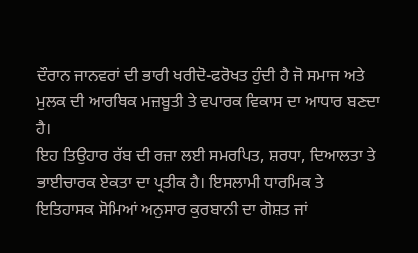ਦੌਰਾਨ ਜਾਨਵਰਾਂ ਦੀ ਭਾਰੀ ਖਰੀਦੋ-ਫਰੋਖਤ ਹੁੰਦੀ ਹੈ ਜੋ ਸਮਾਜ ਅਤੇ ਮੁਲਕ ਦੀ ਆਰਥਿਕ ਮਜ਼ਬੂਤੀ ਤੇ ਵਪਾਰਕ ਵਿਕਾਸ ਦਾ ਆਧਾਰ ਬਣਦਾ ਹੈ।
ਇਹ ਤਿਉਹਾਰ ਰੱਬ ਦੀ ਰਜ਼ਾ ਲਈ ਸਮਰਪਿਤ, ਸ਼ਰਧਾ, ਦਿਆਲਤਾ ਤੇ ਭਾਈਚਾਰਕ ਏਕਤਾ ਦਾ ਪ੍ਰਤੀਕ ਹੈ। ਇਸਲਾਮੀ ਧਾਰਮਿਕ ਤੇ ਇਤਿਹਾਸਕ ਸੋਮਿਆਂ ਅਨੁਸਾਰ ਕੁਰਬਾਨੀ ਦਾ ਗੋਸ਼ਤ ਜਾਂ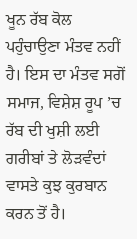ਖੂਨ ਰੱਬ ਕੋਲ ਪਹੁੰਚਾਉਣਾ ਮੰਤਵ ਨਹੀਂ ਹੈ। ਇਸ ਦਾ ਮੰਤਵ ਸਗੋਂ ਸਮਾਜ, ਵਿਸ਼ੇਸ਼ ਰੂਪ ’ਚ ਰੱਬ ਦੀ ਖੁਸ਼ੀ ਲਈ ਗਰੀਬਾਂ ਤੇ ਲੋੜਵੰਦਾਂ ਵਾਸਤੇ ਕੁਝ ਕੁਰਬਾਨ ਕਰਨ ਤੋਂ ਹੈ।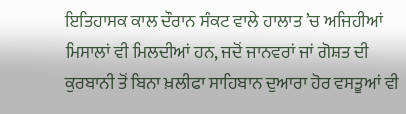ਇਤਿਹਾਸਕ ਕਾਲ ਦੌਰਾਨ ਸੰਕਟ ਵਾਲੇ ਹਾਲਾਤ ’ਚ ਅਜਿਹੀਆਂ ਮਿਸਾਲਾਂ ਵੀ ਮਿਲਦੀਆਂ ਹਨ, ਜਦੋਂ ਜਾਨਵਰਾਂ ਜਾਂ ਗੋਸ਼ਤ ਦੀ ਕੁਰਬਾਨੀ ਤੋਂ ਬਿਨਾ ਖ਼ਲੀਫਾ ਸਾਹਿਬਾਨ ਦੁਆਰਾ ਹੋਰ ਵਸਤੂਆਂ ਵੀ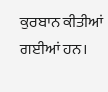ਕੁਰਬਾਨ ਕੀਤੀਆਂ ਗਈਆਂ ਹਨ।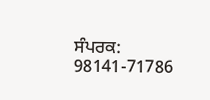ਸੰਪਰਕ: 98141-71786